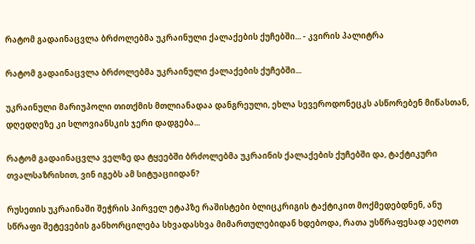რატომ გადაინაცვლა ბრძოლებმა უკრაინული ქალაქების ქუჩებში... - კვირის პალიტრა

რატომ გადაინაცვლა ბრძოლებმა უკრაინული ქალაქების ქუჩებში...

უკრაინული მარიუპოლი თითქმის მთლიანადაა დანგრეული, ეხლა სევეროდონეცკს ასწორებენ მიწასთან, დღედღეზე კი სლოვიანსკის ჯერი დადგება...

რატომ გადაინაცვლა ველზე და ტყეებში ბრძოლებმა უკრაინის ქალაქების ქუჩებში და, ტაქტიკური თვალსაზრისით, ვინ იგებს ამ სიტუაციიდან?

რუსეთის უკრაინაში შეჭრის პირველ ეტაპზე რაშისტები ბლიცკრიგის ტაქტიკით მოქმედებდნენ, ანუ სწრაფი შეტევების განხორცილება სხვადასხვა მიმართულებიდან ხდებოდა, რათა უსწრაფესად აეღოთ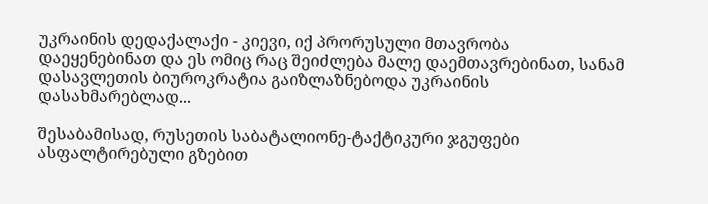უკრაინის დედაქალაქი - კიევი, იქ პრორუსული მთავრობა დაეყენებინათ და ეს ომიც რაც შეიძლება მალე დაემთავრებინათ, სანამ დასავლეთის ბიუროკრატია გაიზლაზნებოდა უკრაინის დასახმარებლად...

შესაბამისად, რუსეთის საბატალიონე-ტაქტიკური ჯგუფები ასფალტირებული გზებით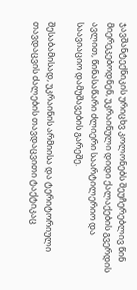ჯავშანტექნიკის ურიცხვ კოლონებს შეუჩერებლივ წინ მიერეკებოდნენ, უკრაინული დიდი ქალაქების გვერდის ავლით, წინასაწარი ძლიერი საარტილერიო და საავიაციო დამუშავების გარეშე.

შესაბამისად, უკრაინის არმიისა და ტერიტორიული თავდაცვის ძალების თავდაცვითი ტაქტიკაც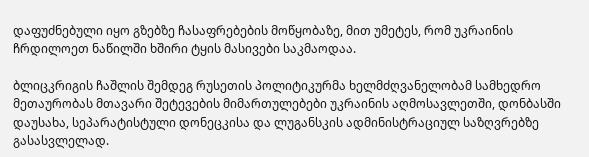დაფუძნებული იყო გზებზე ჩასაფრებების მოწყობაზე, მით უმეტეს, რომ უკრაინის ჩრდილოეთ ნაწილში ხშირი ტყის მასივები საკმაოდაა.

ბლიცკრიგის ჩაშლის შემდეგ რუსეთის პოლიტიკურმა ხელმძღვანელობამ სამხედრო მეთაურობას მთავარი შეტევების მიმართულებები უკრაინის აღმოსავლეთში, დონბასში დაუსახა, სეპარატისტული დონეცკისა და ლუგანსკის ადმინისტრაციულ საზღვრებზე გასასვლელად.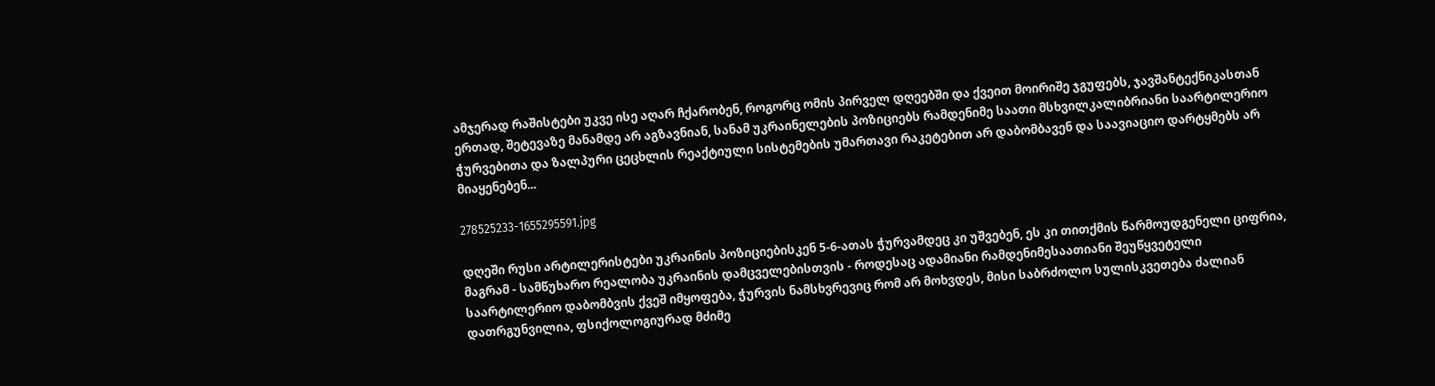ამჯერად რაშისტები უკვე ისე აღარ ჩქარობენ, როგორც ომის პირველ დღეებში და ქვეით მოირიშე ჯგუფებს, ჯავშანტექნიკასთან ერთად, შეტევაზე მანამდე არ აგზავნიან, სანამ უკრაინელების პოზიციებს რამდენიმე საათი მსხვილკალიბრიანი საარტილერიო ჭურვებითა და ზალპური ცეცხლის რეაქტიული სისტემების უმართავი რაკეტებით არ დაბომბავენ და საავიაციო დარტყმებს არ მიაყენებენ...

278525233-1655295591.jpg

დღეში რუსი არტილერისტები უკრაინის პოზიციებისკენ 5-6-ათას ჭურვამდეც კი უშვებენ, ეს კი თითქმის წარმოუდგენელი ციფრია, მაგრამ - სამწუხარო რეალობა უკრაინის დამცველებისთვის - როდესაც ადამიანი რამდენიმესაათიანი შეუწყვეტელი საარტილერიო დაბომბვის ქვეშ იმყოფება, ჭურვის ნამსხვრევიც რომ არ მოხვდეს, მისი საბრძოლო სულისკვეთება ძალიან დათრგუნვილია, ფსიქოლოგიურად მძიმე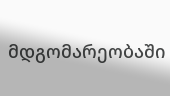მდგომარეობაში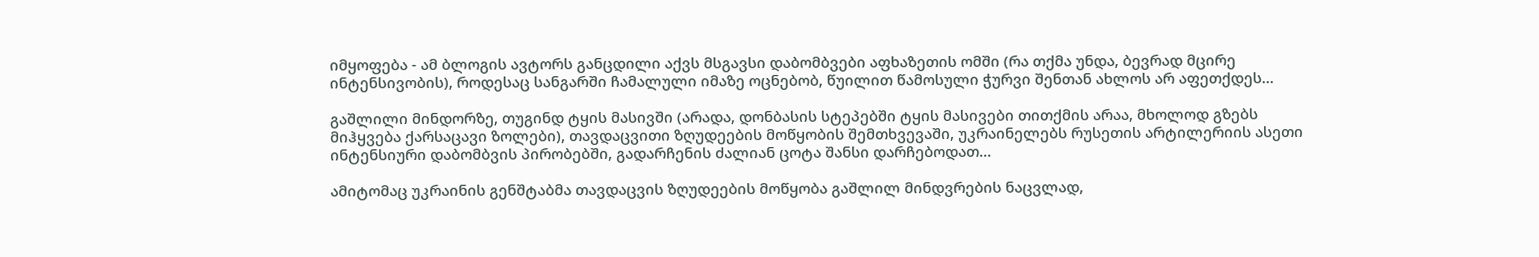იმყოფება - ამ ბლოგის ავტორს განცდილი აქვს მსგავსი დაბომბვები აფხაზეთის ომში (რა თქმა უნდა, ბევრად მცირე ინტენსივობის), როდესაც სანგარში ჩამალული იმაზე ოცნებობ, წუილით წამოსული ჭურვი შენთან ახლოს არ აფეთქდეს...

გაშლილი მინდორზე, თუგინდ ტყის მასივში (არადა, დონბასის სტეპებში ტყის მასივები თითქმის არაა, მხოლოდ გზებს მიჰყვება ქარსაცავი ზოლები), თავდაცვითი ზღუდეების მოწყობის შემთხვევაში, უკრაინელებს რუსეთის არტილერიის ასეთი ინტენსიური დაბომბვის პირობებში, გადარჩენის ძალიან ცოტა შანსი დარჩებოდათ...

ამიტომაც უკრაინის გენშტაბმა თავდაცვის ზღუდეების მოწყობა გაშლილ მინდვრების ნაცვლად,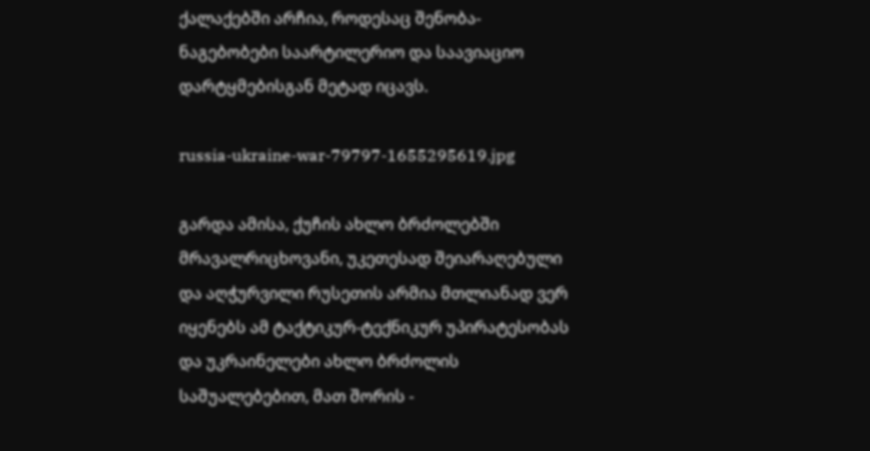ქალაქებში არჩია, როდესაც შენობა-ნაგებობები საარტილერიო და საავიაციო დარტყმებისგან მეტად იცავს.

russia-ukraine-war-79797-1655295619.jpg

გარდა ამისა, ქუჩის ახლო ბრძოლებში მრავალრიცხოვანი, უკეთესად შეიარაღებული და აღჭურვილი რუსეთის არმია მთლიანად ვერ იყენებს ამ ტაქტიკურ-ტექნიკურ უპირატესობას და უკრაინელები ახლო ბრძოლის საშუალებებით, მათ შორის -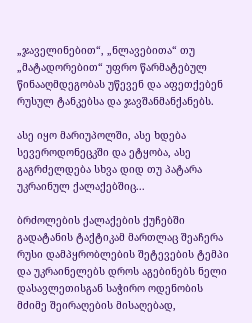„ჯაველინებით“, „ნლავებითა“ თუ „მატადორებით“ უფრო წარმატებულ წინააღმდეგობას უწევენ და აფეთქებენ რუსულ ტანკებსა და ჯავშანმანქანებს.

ასე იყო მარიუპოლში, ასე ხდება სევეროდონეცკში და ეტყობა, ასე გაგრძელდება სხვა დიდ თუ პატარა უკრაინულ ქალაქებშიც...

ბრძოლების ქალაქების ქუჩებში გადატანის ტაქტიკამ მართლაც შეაჩერა რუსი დამპყრობლების შეტევების ტემპი და უკრაინელებს დროს აგებინებს ნელი დასავლეთისგან საჭირო ოდენობის მძიმე შეირაღების მისაღებად,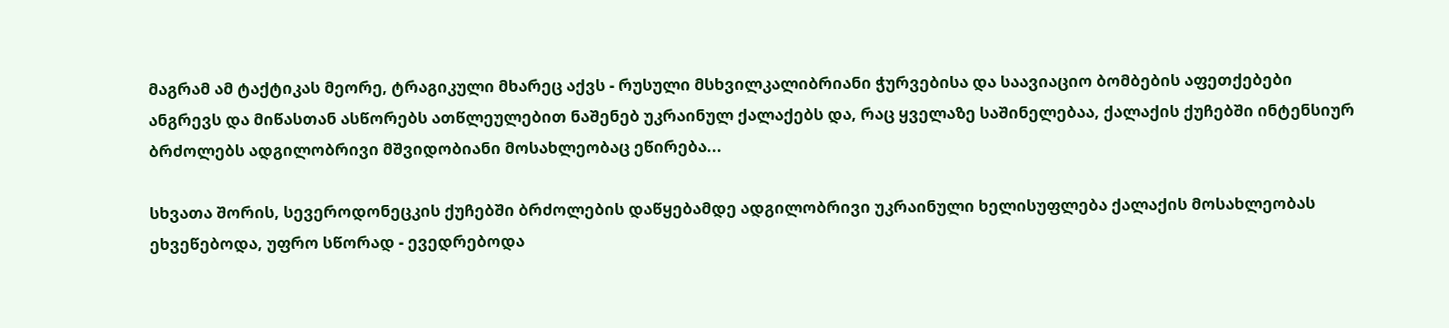მაგრამ ამ ტაქტიკას მეორე, ტრაგიკული მხარეც აქვს - რუსული მსხვილკალიბრიანი ჭურვებისა და საავიაციო ბომბების აფეთქებები ანგრევს და მიწასთან ასწორებს ათწლეულებით ნაშენებ უკრაინულ ქალაქებს და, რაც ყველაზე საშინელებაა, ქალაქის ქუჩებში ინტენსიურ ბრძოლებს ადგილობრივი მშვიდობიანი მოსახლეობაც ეწირება...

სხვათა შორის, სევეროდონეცკის ქუჩებში ბრძოლების დაწყებამდე ადგილობრივი უკრაინული ხელისუფლება ქალაქის მოსახლეობას ეხვეწებოდა, უფრო სწორად - ევედრებოდა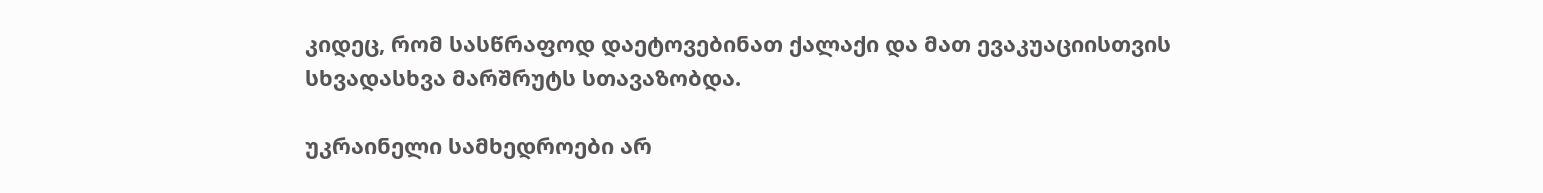კიდეც, რომ სასწრაფოდ დაეტოვებინათ ქალაქი და მათ ევაკუაციისთვის სხვადასხვა მარშრუტს სთავაზობდა.

უკრაინელი სამხედროები არ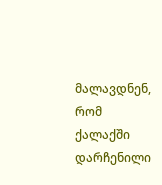მალავდნენ, რომ ქალაქში დარჩენილი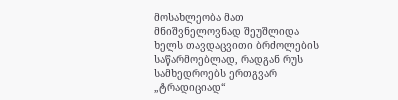მოსახლეობა მათ მნიშვნელოვნად შეუშლიდა ხელს თავდაცვითი ბრძოლების საწარმოებლად, რადგან რუს სამხედროებს ერთგვარ „ტრადიციად“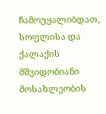ჩამოუყალიბდათ, სოფლისა და ქალაქის მშვიდობიანი მოსახლეობის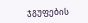ჯგუფების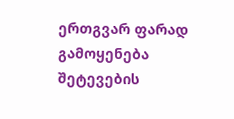ერთგვარ ფარად გამოყენება შეტევების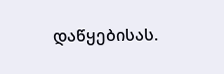დაწყებისას.